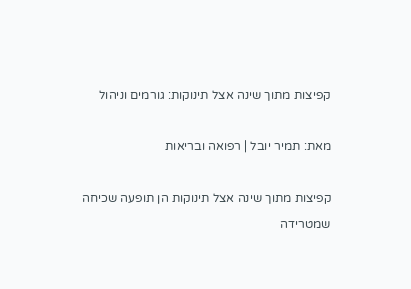קפיצות מתוך שינה אצל תינוקות: גורמים וניהול

מאת: תמיר יובל | רפואה ובריאות

קפיצות מתוך שינה אצל תינוקות הן תופעה שכיחה שמטרידה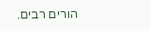הורים רבים.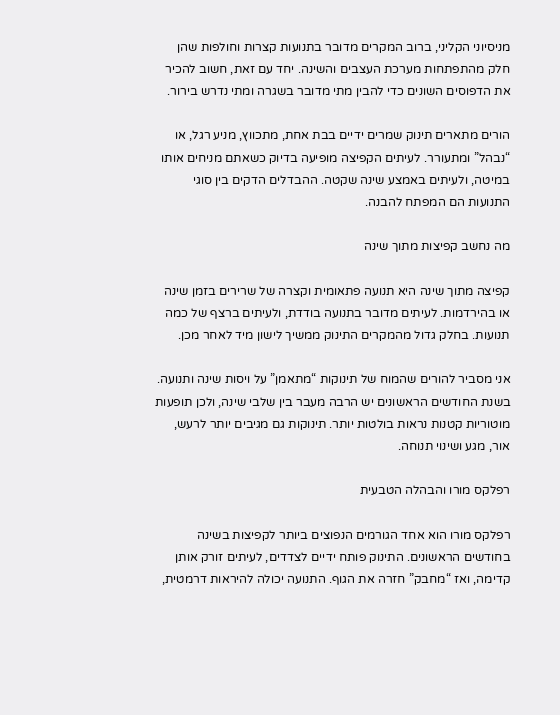מניסיוני הקליני, ברוב המקרים מדובר בתנועות קצרות וחולפות שהן חלק מהתפתחות מערכת העצבים והשינה. יחד עם זאת, חשוב להכיר את הדפוסים השונים כדי להבין מתי מדובר בשגרה ומתי נדרש בירור.

הורים מתארים תינוק שמרים ידיים בבת אחת, מתכווץ, מניע רגל, או “נבהל” ומתעורר. לעיתים הקפיצה מופיעה בדיוק כשאתם מניחים אותו במיטה, ולעיתים באמצע שינה שקטה. ההבדלים הדקים בין סוגי התנועות הם המפתח להבנה.

מה נחשב קפיצות מתוך שינה

קפיצה מתוך שינה היא תנועה פתאומית וקצרה של שרירים בזמן שינה או בהירדמות. לעיתים מדובר בתנועה בודדת, ולעיתים ברצף של כמה תנועות. בחלק גדול מהמקרים התינוק ממשיך לישון מיד לאחר מכן.

אני מסביר להורים שהמוח של תינוקות “מתאמן” על ויסות שינה ותנועה. בשנת החודשים הראשונים יש הרבה מעבר בין שלבי שינה, ולכן תופעות מוטוריות קטנות נראות בולטות יותר. תינוקות גם מגיבים יותר לרעש, אור, מגע ושינוי תנוחה.

רפלקס מורו והבהלה הטבעית

רפלקס מורו הוא אחד הגורמים הנפוצים ביותר לקפיצות בשינה בחודשים הראשונים. התינוק פותח ידיים לצדדים, לעיתים זורק אותן קדימה, ואז “מחבק” חזרה את הגוף. התנועה יכולה להיראות דרמטית,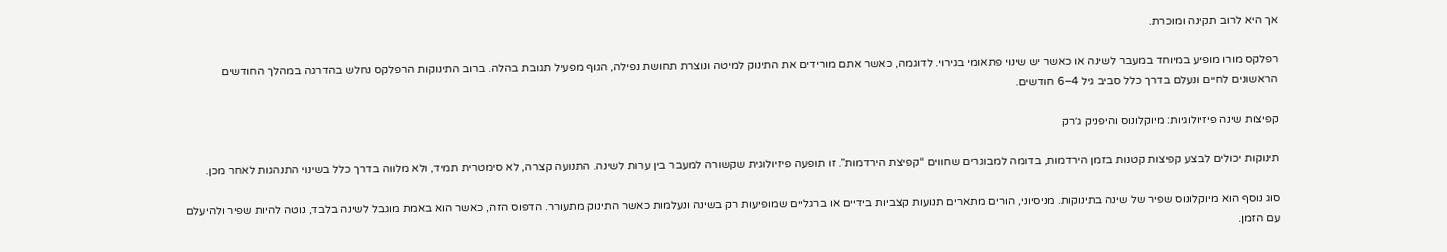אך היא לרוב תקינה ומוכרת.

רפלקס מורו מופיע במיוחד במעבר לשינה או כאשר יש שינוי פתאומי בגירוי. לדוגמה, כאשר אתם מורידים את התינוק למיטה ונוצרת תחושת נפילה, הגוף מפעיל תגובת בהלה. ברוב התינוקות הרפלקס נחלש בהדרגה במהלך החודשים הראשונים לחיים ונעלם בדרך כלל סביב גיל 4–6 חודשים.

קפיצות שינה פיזיולוגיות: מיוקלונוס והיפניק ג׳רק

תינוקות יכולים לבצע קפיצות קטנות בזמן הירדמות, בדומה למבוגרים שחווים “קפיצת הירדמות”. זו תופעה פיזיולוגית שקשורה למעבר בין ערות לשינה. התנועה קצרה, לא סימטרית תמיד, ולא מלווה בדרך כלל בשינוי התנהגות לאחר מכן.

סוג נוסף הוא מיוקלונוס שפיר של שינה בתינוקות. מניסיוני, הורים מתארים תנועות קצביות בידיים או ברגליים שמופיעות רק בשינה ונעלמות כאשר התינוק מתעורר. הדפוס הזה, כאשר הוא באמת מוגבל לשינה בלבד, נוטה להיות שפיר ולהיעלם עם הזמן.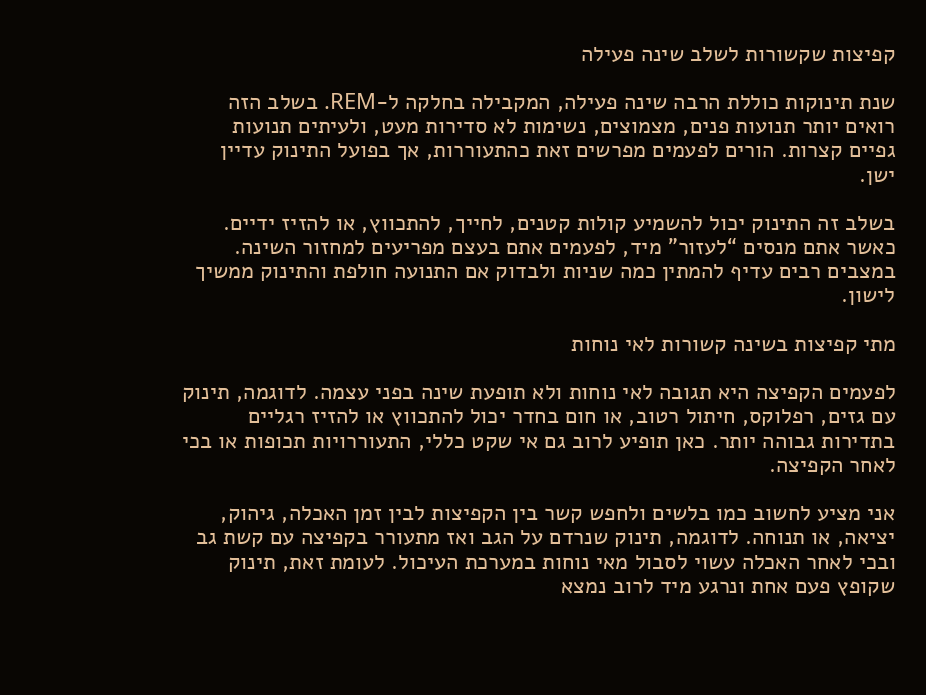קפיצות שקשורות לשלב שינה פעילה

שנת תינוקות כוללת הרבה שינה פעילה, המקבילה בחלקה ל-REM. בשלב הזה רואים יותר תנועות פנים, מצמוצים, נשימות לא סדירות מעט, ולעיתים תנועות גפיים קצרות. הורים לפעמים מפרשים זאת כהתעוררות, אך בפועל התינוק עדיין ישן.

בשלב זה התינוק יכול להשמיע קולות קטנים, לחייך, להתכווץ, או להזיז ידיים. כאשר אתם מנסים “לעזור” מיד, לפעמים אתם בעצם מפריעים למחזור השינה. במצבים רבים עדיף להמתין כמה שניות ולבדוק אם התנועה חולפת והתינוק ממשיך לישון.

מתי קפיצות בשינה קשורות לאי נוחות

לפעמים הקפיצה היא תגובה לאי נוחות ולא תופעת שינה בפני עצמה. לדוגמה, תינוק עם גזים, רפלוקס, חיתול רטוב, או חום בחדר יכול להתכווץ או להזיז רגליים בתדירות גבוהה יותר. כאן תופיע לרוב גם אי שקט כללי, התעוררויות תכופות או בכי לאחר הקפיצה.

אני מציע לחשוב כמו בלשים ולחפש קשר בין הקפיצות לבין זמן האכלה, גיהוק, יציאה, או תנוחה. לדוגמה, תינוק שנרדם על הגב ואז מתעורר בקפיצה עם קשת גב ובכי לאחר האכלה עשוי לסבול מאי נוחות במערכת העיכול. לעומת זאת, תינוק שקופץ פעם אחת ונרגע מיד לרוב נמצא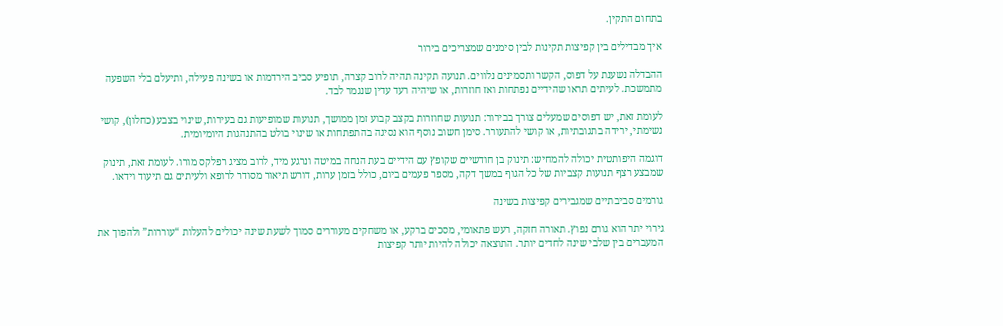בתחום התקין.

איך מבדילים בין קפיצות תקינות לבין סימנים שמצריכים בירור

ההבדלה נשענת על דפוס, הקשר ותסמינים נלווים. תנועה תקינה תהיה לרוב קצרה, תופיע סביב הירדמות או בשינה פעילה, ותיעלם בלי השפעה מתמשכת. לעיתים תראו שהידיים נפתחות ואז חוזרות, או שיהיה רעד עדין שנגמר לבד.

לעומת זאת, יש דפוסים שמעלים צורך בבירור: תנועות שחוזרות בקצב קבוע זמן ממושך, תנועות שמופיעות גם בעירות, שינוי בצבע (כחלון), קושי נשימתי, ירידה בתגובתיות, או קושי להתעורר. סימן חשוב נוסף הוא נסיגה בהתפתחות או שינוי בולט בהתנהגות היומיומית.

דוגמה היפותטית יכולה להמחיש: תינוק בן חודשיים שקופץ עם הידיים בעת הנחה במיטה ונרגע מיד, לרוב מציג רפלקס מורו. לעומת זאת, תינוק שמבצע רצף תנועות קצביות של כל הגוף במשך דקה, מספר פעמים ביום, כולל בזמן ערות, דורש תיאור מסודר לרופא ולעיתים גם תיעוד וידאו.

גורמים סביבתיים שמגבירים קפיצות בשינה

גירוי יתר הוא גורם נפוץ. תאורה חזקה, רעש פתאומי, מסכים ברקע, או משחקים מעוררים סמוך לשעת שינה יכולים להעלות “עוררות” ולהפוך את המעברים בין שלבי שינה לחדים יותר. התוצאה יכולה להיות יותר קפיצות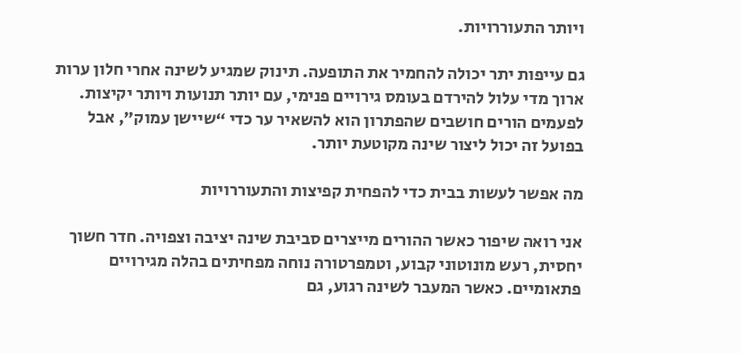ויותר התעוררויות.

גם עייפות יתר יכולה להחמיר את התופעה. תינוק שמגיע לשינה אחרי חלון ערות ארוך מדי עלול להירדם בעומס גירויים פנימי, עם יותר תנועות ויותר יקיצות. לפעמים הורים חושבים שהפתרון הוא להשאיר ער כדי “שיישן עמוק”, אבל בפועל זה יכול ליצור שינה מקוטעת יותר.

מה אפשר לעשות בבית כדי להפחית קפיצות והתעוררויות

אני רואה שיפור כאשר ההורים מייצרים סביבת שינה יציבה וצפויה. חדר חשוך יחסית, רעש מונוטוני קבוע, וטמפרטורה נוחה מפחיתים בהלה מגירויים פתאומיים. כאשר המעבר לשינה רגוע, גם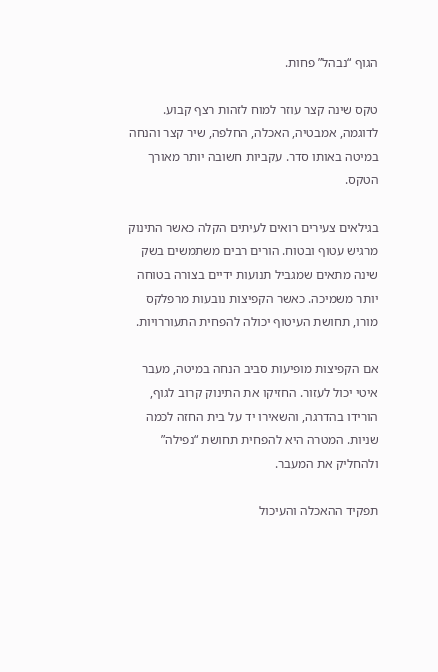הגוף “נבהל” פחות.

טקס שינה קצר עוזר למוח לזהות רצף קבוע. לדוגמה, אמבטיה, האכלה, החלפה, שיר קצר והנחה במיטה באותו סדר. עקביות חשובה יותר מאורך הטקס.

בגילאים צעירים רואים לעיתים הקלה כאשר התינוק מרגיש עטוף ובטוח. הורים רבים משתמשים בשק שינה מתאים שמגביל תנועות ידיים בצורה בטוחה יותר משמיכה. כאשר הקפיצות נובעות מרפלקס מורו, תחושת העיטוף יכולה להפחית התעוררויות.

אם הקפיצות מופיעות סביב הנחה במיטה, מעבר איטי יכול לעזור. החזיקו את התינוק קרוב לגוף, הורידו בהדרגה, והשאירו יד על בית החזה לכמה שניות. המטרה היא להפחית תחושת “נפילה” ולהחליק את המעבר.

תפקיד ההאכלה והעיכול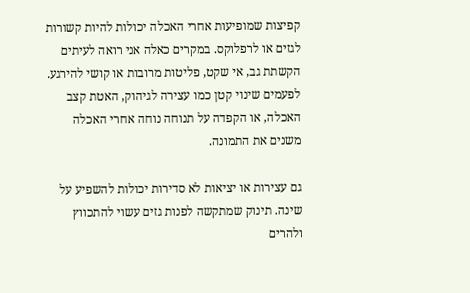קפיצות שמופיעות אחרי האכלה יכולות להיות קשורות לגזים או לרפלוקס. במקרים כאלה אני רואה לעיתים הקשתת גב, אי שקט, פליטות מרובות או קושי להירגע. לפעמים שינוי קטן כמו עצירה לגיהוק, האטת קצב האכלה, או הקפדה על תנוחה נוחה אחרי האכלה משנים את התמונה.

גם עצירות או יציאות לא סדירות יכולות להשפיע על שינה. תינוק שמתקשה לפנות גזים עשוי להתכווץ ולהרים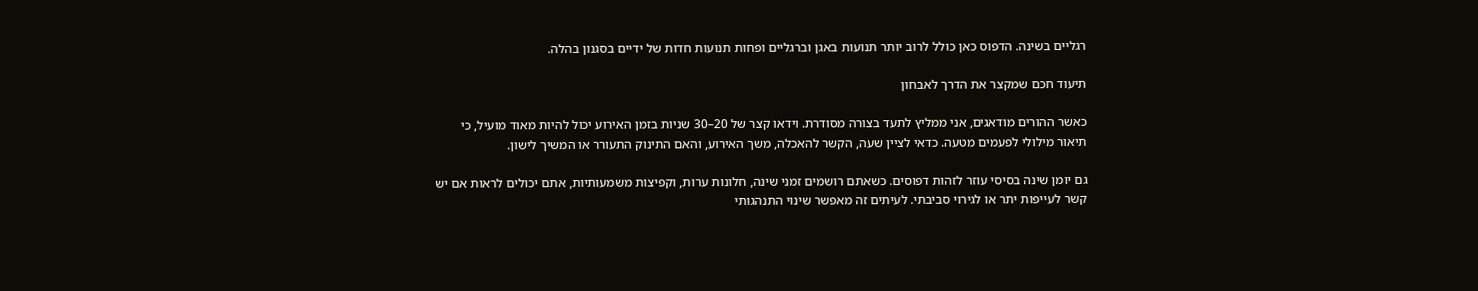רגליים בשינה. הדפוס כאן כולל לרוב יותר תנועות באגן וברגליים ופחות תנועות חדות של ידיים בסגנון בהלה.

תיעוד חכם שמקצר את הדרך לאבחון

כאשר ההורים מודאגים, אני ממליץ לתעד בצורה מסודרת. וידאו קצר של 20–30 שניות בזמן האירוע יכול להיות מאוד מועיל, כי תיאור מילולי לפעמים מטעה. כדאי לציין שעה, הקשר להאכלה, משך האירוע, והאם התינוק התעורר או המשיך לישון.

גם יומן שינה בסיסי עוזר לזהות דפוסים. כשאתם רושמים זמני שינה, חלונות ערות, וקפיצות משמעותיות, אתם יכולים לראות אם יש קשר לעייפות יתר או לגירוי סביבתי. לעיתים זה מאפשר שינוי התנהגותי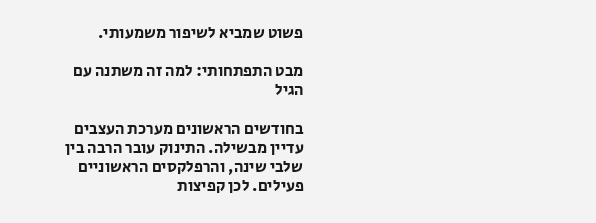פשוט שמביא לשיפור משמעותי.

מבט התפתחותי: למה זה משתנה עם הגיל

בחודשים הראשונים מערכת העצבים עדיין מבשילה. התינוק עובר הרבה בין שלבי שינה, והרפלקסים הראשוניים פעילים. לכן קפיצות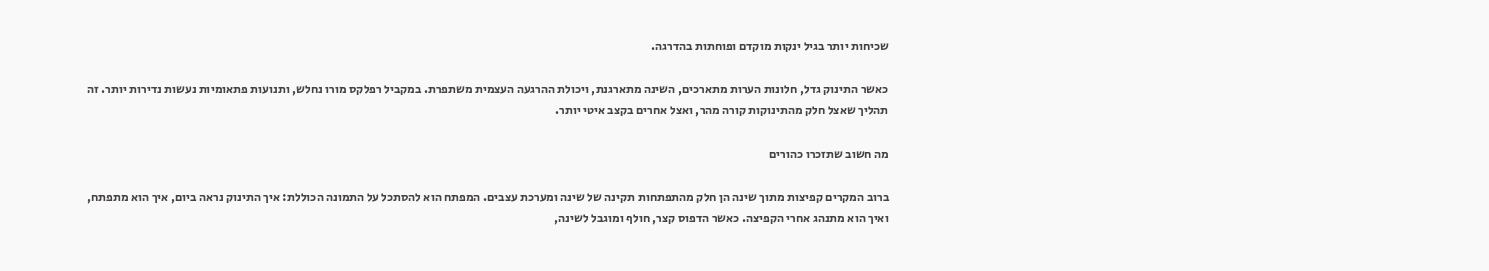שכיחות יותר בגיל ינקות מוקדם ופוחתות בהדרגה.

כאשר התינוק גדל, חלונות הערות מתארכים, השינה מתארגנת, ויכולת ההרגעה העצמית משתפרת. במקביל רפלקס מורו נחלש, ותנועות פתאומיות נעשות נדירות יותר. זה תהליך שאצל חלק מהתינוקות קורה מהר, ואצל אחרים בקצב איטי יותר.

מה חשוב שתזכרו כהורים

ברוב המקרים קפיצות מתוך שינה הן חלק מהתפתחות תקינה של שינה ומערכת עצבים. המפתח הוא להסתכל על התמונה הכוללת: איך התינוק נראה ביום, איך הוא מתפתח, ואיך הוא מתנהג אחרי הקפיצה. כאשר הדפוס קצר, חולף ומוגבל לשינה,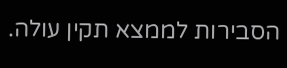הסבירות לממצא תקין עולה.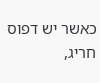כאשר יש דפוס חריג,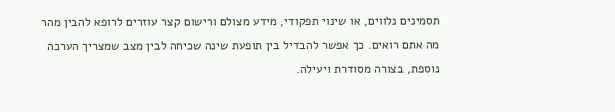תסמינים נלווים, או שינוי תפקודי, מידע מצולם ורישום קצר עוזרים לרופא להבין מהר מה אתם רואים. כך אפשר להבדיל בין תופעת שינה שכיחה לבין מצב שמצריך הערכה נוספת, בצורה מסודרת ויעילה.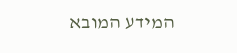המידע המובא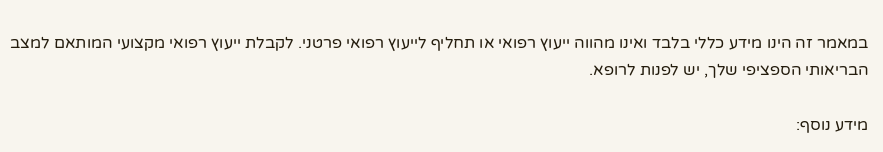במאמר זה הינו מידע כללי בלבד ואינו מהווה ייעוץ רפואי או תחליף לייעוץ רפואי פרטני. לקבלת ייעוץ רפואי מקצועי המותאם למצב הבריאותי הספציפי שלך, יש לפנות לרופא.

מידע נוסף: